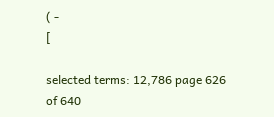( -
[

selected terms: 12,786 page 626 of 640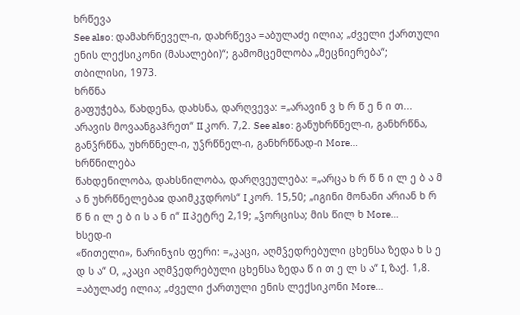ხრწევა
See also: დამახრწეველ-ი, დახრწევა =აბულაძე ილია; „ძველი ქართული ენის ლექსიკონი (მასალები)“; გამომცემლობა „მეცნიერება“; თბილისი, 1973.
ხრწნა
გაფუჭება, წახდენა, დახსნა, დარღვევა: =„არავინ ვ ხ რ წ ე ნ ი თ... არავის მოვაანგაჰრეთ“ II კორ. 7,2. See also: განუხრწნელ-ი, განხრწნა, განჴრწნა, უხრწნელ-ი, უჴრწნელ-ი, განხრწნად-ი More…
ხრწნილება
წახდენილობა, დახსნილობა, დარღვეულება: =„არცა ხ რ წ ნ ი ლ ე ბ ა მ ა ნ უხრწნელებაჲ დაიმკჳდროს“ I კორ. 15,50; „იგინი მონანი არიან ხ რ წ ნ ი ლ ე ბ ი ს ა ნ ი“ II პეტრე 2,19; „ჴორცისა; მის წილ ხ More…
ხსედ-ი
«წითელი», ნარინჯის ფერი: =„კაცი, აღმჴედრებული ცხენსა ზედა ხ ს ე დ ს ა“ О, „კაცი აღმჴედრებული ცხენსა ზედა წ ი თ ე ლ ს ა“ I, ზაქ. 1,8. =აბულაძე ილია; „ძველი ქართული ენის ლექსიკონი More…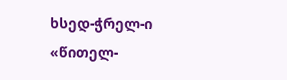ხსედ-ჭრელ-ი
«წითელ-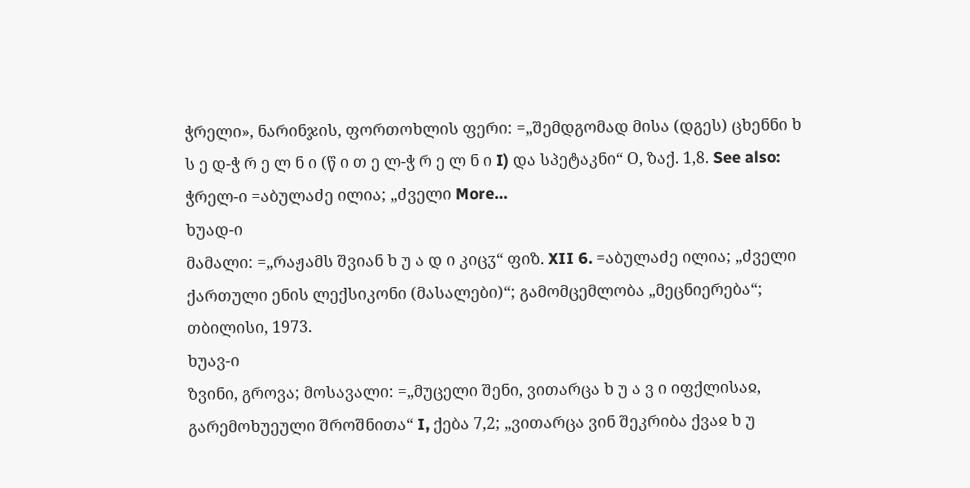ჭრელი», ნარინჯის, ფორთოხლის ფერი: =„შემდგომად მისა (დგეს) ცხენნი ხ ს ე დ-ჭ რ ე ლ ნ ი (წ ი თ ე ლ-ჭ რ ე ლ ნ ი I) და სპეტაკნი“ О, ზაქ. 1,8. See also: ჭრელ-ი =აბულაძე ილია; „ძველი More…
ხუად-ი
მამალი: =„რაჟამს შვიან ხ უ ა დ ი კიცჳ“ ფიზ. XII 6. =აბულაძე ილია; „ძველი ქართული ენის ლექსიკონი (მასალები)“; გამომცემლობა „მეცნიერება“; თბილისი, 1973.
ხუავ-ი
ზვინი, გროვა; მოსავალი: =„მუცელი შენი, ვითარცა ხ უ ა ვ ი იფქლისაჲ, გარემოხუეული შროშნითა“ I, ქება 7,2; „ვითარცა ვინ შეკრიბა ქვაჲ ხ უ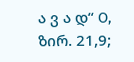ა ვ ა დ“ О, ზირ. 21,9;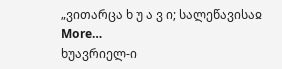„ვითარცა ხ უ ა ვ ი; სალეწავისაჲ More…
ხუავრიელ-ი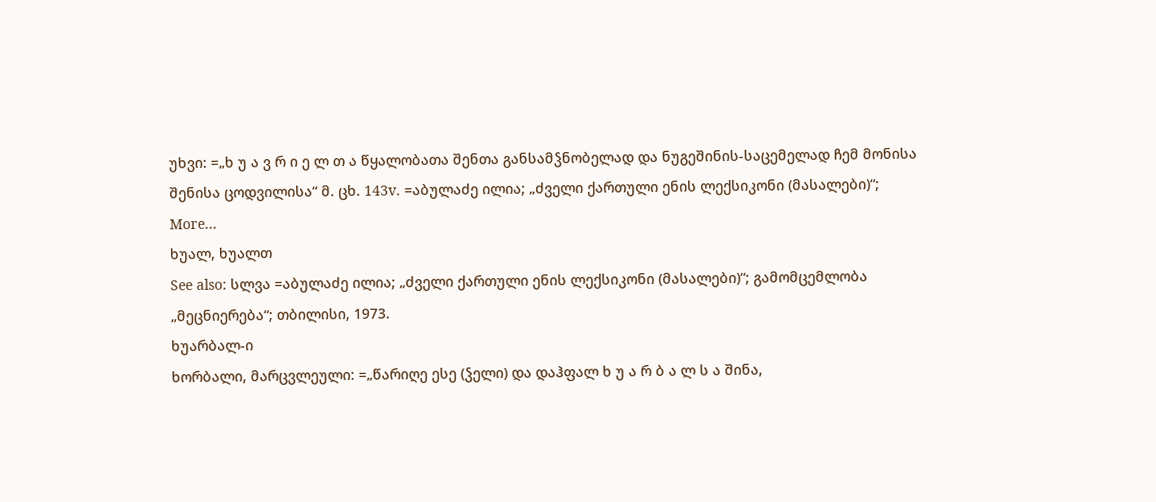უხვი: =„ხ უ ა ვ რ ი ე ლ თ ა წყალობათა შენთა განსამჴნობელად და ნუგეშინის-საცემელად ჩემ მონისა შენისა ცოდვილისა“ მ. ცხ. 143v. =აბულაძე ილია; „ძველი ქართული ენის ლექსიკონი (მასალები)“; More…
ხუალ, ხუალთ
See also: სლვა =აბულაძე ილია; „ძველი ქართული ენის ლექსიკონი (მასალები)“; გამომცემლობა „მეცნიერება“; თბილისი, 1973.
ხუარბალ-ი
ხორბალი, მარცვლეული: =„წარიღე ესე (ჴელი) და დაჰფალ ხ უ ა რ ბ ა ლ ს ა შინა,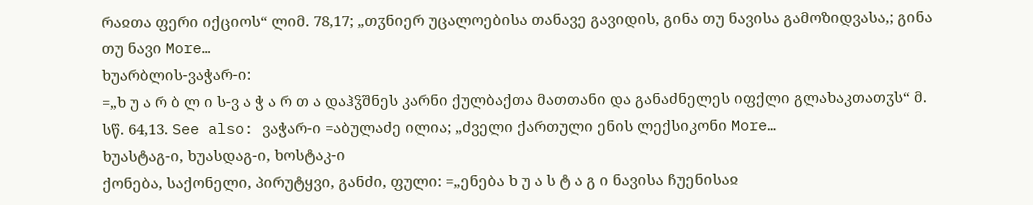რაჲთა ფერი იქციოს“ ლიმ. 78,17; „თჳნიერ უცალოებისა თანავე გავიდის, გინა თუ ნავისა გამოზიდვასა,; გინა თუ ნავი More…
ხუარბლის-ვაჭარ-ი:
=„ხ უ ა რ ბ ლ ი ს-ვ ა ჭ ა რ თ ა დაჰჴშნეს კარნი ქულბაქთა მათთანი და განაძნელეს იფქლი გლახაკთათჳს“ მ. სწ. 64,13. See also: ვაჭარ-ი =აბულაძე ილია; „ძველი ქართული ენის ლექსიკონი More…
ხუასტაგ-ი, ხუასდაგ-ი, ხოსტაკ-ი
ქონება, საქონელი, პირუტყვი, განძი, ფული: =„ენება ხ უ ა ს ტ ა გ ი ნავისა ჩუენისაჲ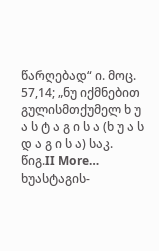წარღებად“ ი. მოც. 57,14; „ნუ იქმნებით გულისმთქუმელ ხ უ ა ს ტ ა გ ი ს ა (ხ უ ა ს დ ა გ ი ს ა) საკ. წიგ.II More…
ხუასტაგის-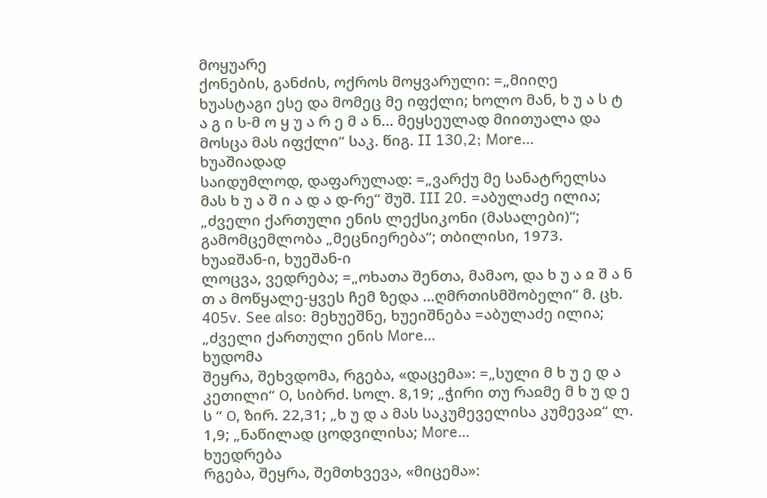მოყუარე
ქონების, განძის, ოქროს მოყვარული: =„მიიღე ხუასტაგი ესე და მომეც მე იფქლი; ხოლო მან, ხ უ ა ს ტ ა გ ი ს-მ ო ყ უ ა რ ე მ ა ნ... მეყსეულად მიითუალა და მოსცა მას იფქლი“ საკ. წიგ. II 130,2; More…
ხუაშიადად
საიდუმლოდ, დაფარულად: =„ვარქუ მე სანატრელსა მას ხ უ ა შ ი ა დ ა დ-რე“ შუშ. III 20. =აბულაძე ილია; „ძველი ქართული ენის ლექსიკონი (მასალები)“; გამომცემლობა „მეცნიერება“; თბილისი, 1973.
ხუაჲშან-ი, ხუეშან-ი
ლოცვა, ვედრება; =„ოხათა შენთა, მამაო, და ხ უ ა ჲ შ ა ნ თ ა მოწყალე-ყვეს ჩემ ზედა ...ღმრთისმშობელი“ მ. ცხ. 405v. See also: მეხუეშნე, ხუეიშნება =აბულაძე ილია; „ძველი ქართული ენის More…
ხუდომა
შეყრა, შეხვდომა, რგება, «დაცემა»: =„სული მ ხ უ ე დ ა კეთილი“ Ο, სიბრძ. სოლ. 8,19; „ჭირი თუ რაჲმე მ ხ უ დ ე ს “ Ο, ზირ. 22,31; „ხ უ დ ა მას საკუმეველისა კუმევაჲ“ ლ. 1,9; „ნაწილად ცოდვილისა; More…
ხუედრება
რგება, შეყრა, შემთხვევა, «მიცემა»: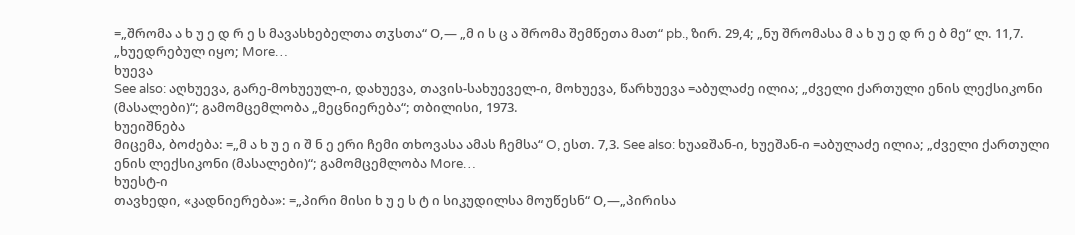=„შრომა ა ხ უ ე დ რ ე ს მავასხებელთა თჳსთა“ Ο,— „მ ი ს ც ა შრომა შემწეთა მათ“ pb., ზირ. 29,4; „ნუ შრომასა მ ა ხ უ ე დ რ ე ბ მე“ ლ. 11,7. „ხუედრებულ იყო; More…
ხუევა
See also: აღხუევა, გარე-მოხუეულ-ი, დახუევა, თავის-სახუეველ-ი, მოხუევა, წარხუევა =აბულაძე ილია; „ძველი ქართული ენის ლექსიკონი (მასალები)“; გამომცემლობა „მეცნიერება“; თბილისი, 1973.
ხუეიშნება
მიცემა, ბოძება: =„მ ა ხ უ ე ი შ ნ ე ერი ჩემი თხოვასა ამას ჩემსა“ O, ესთ. 7,3. See also: ხუაჲშან-ი, ხუეშან-ი =აბულაძე ილია; „ძველი ქართული ენის ლექსიკონი (მასალები)“; გამომცემლობა More…
ხუესტ-ი
თავხედი, «კადნიერება»: =„პირი მისი ხ უ ე ს ტ ი სიკუდილსა მოუწესნ“ Ο,—„პირისა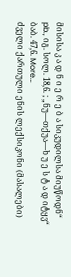მისისა კ ა დ ნ ი ე რ ე ბ ა სიკუდილსა მიუწოდნ“ pb., იგ. სოლ. 18,6. ; „ნუ—თქუა—ხ უ ე ს ტ ა დ იტყვ“ ბაბ. 47,6. More…
ძველი ქართული ენის ლექსიკონი (მასალები)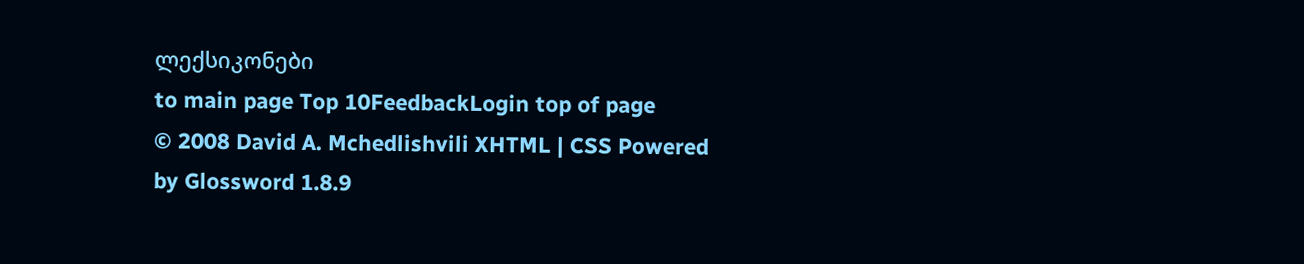ლექსიკონები
to main page Top 10FeedbackLogin top of page
© 2008 David A. Mchedlishvili XHTML | CSS Powered by Glossword 1.8.9